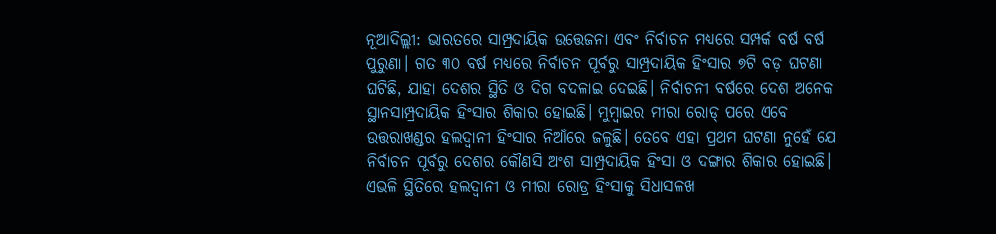ନୂଆଦିଲ୍ଲୀ: ଭାରତରେ ସାମ୍ପ୍ରଦାୟିକ ଉତ୍ତେଜନା ଏବଂ ନିର୍ବାଚନ ମଧ୍ୟରେ ସମ୍ପର୍କ ବର୍ଷ ବର୍ଷ ପୁରୁଣା। ଗତ ୩୦ ବର୍ଷ ମଧ୍ୟରେ ନିର୍ବାଚନ ପୂର୍ବରୁ ସାମ୍ପ୍ରଦାୟିକ ହିଂସାର ୭ଟି ବଡ଼ ଘଟଣା ଘଟିଛି, ଯାହା ଦେଶର ସ୍ଥିତି ଓ ଦିଗ ବଦଳାଇ ଦେଇଛି। ନିର୍ବାଚନୀ ବର୍ଷରେ ଦେଶ ଅନେକ ସ୍ଥାନସାମ୍ପ୍ରଦାୟିକ ହିଂସାର ଶିକାର ହୋଇଛି। ମୁମ୍ବାଇର ମୀରା ରୋଡ୍ ପରେ ଏବେ ଉତ୍ତରାଖଣ୍ଡର ହଲଦ୍ୱାନୀ ହିଂସାର ନିଆଁରେ ଜଳୁଛି। ତେବେ ଏହା ପ୍ରଥମ ଘଟଣା ନୁହେଁ ଯେ ନିର୍ବାଚନ ପୂର୍ବରୁ ଦେଶର କୌଣସି ଅଂଶ ସାମ୍ପ୍ରଦାୟିକ ହିଂସା ଓ ଦଙ୍ଗାର ଶିକାର ହୋଇଛି। ଏଭଳି ସ୍ଥିତିରେ ହଲଦ୍ୱାନୀ ଓ ମୀରା ରୋଡ୍ର ହିଂସାକୁ ସିଧାସଳଖ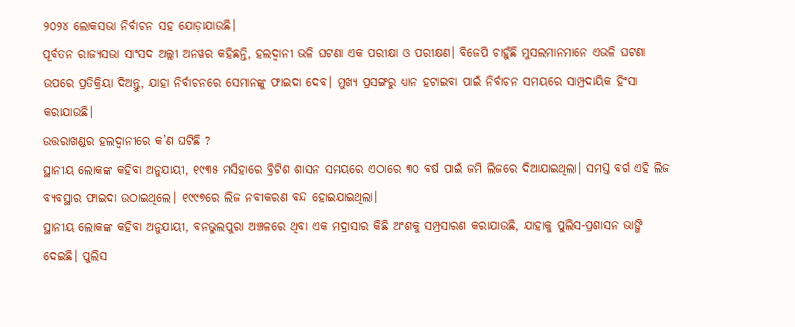୨୦୨୪ ଲୋକସଭା ନିର୍ବାଚନ ସହ ଯୋଡ଼ାଯାଉଛି।
ପୂର୍ବତନ ରାଜ୍ୟସଭା ସାଂସଦ ଅଲ୍ଲୀ ଅନୱର କହିଛନ୍ତି, ହଲଦ୍ୱାନୀ ଭଳି ଘଟଣା ଏକ ପରୀକ୍ଷା ଓ ପରୀକ୍ଷଣ। ବିଜେପି ଚାହୁଁଛି ମୁସଲମାନମାନେ ଏଭଳି ଘଟଣା ଉପରେ ପ୍ରତିକ୍ରିୟା ଦିଅନ୍ତୁ, ଯାହା ନିର୍ବାଚନରେ ସେମାନଙ୍କୁ ଫାଇଦା ଦେବ। ମୁଖ୍ୟ ପ୍ରସଙ୍ଗରୁ ଧ୍ୟାନ ହଟାଇବା ପାଇଁ ନିର୍ବାଚନ ସମୟରେ ସାମ୍ପ୍ରଦାୟିକ ହିଂସା କରାଯାଉଛି।
ଉତ୍ତରାଖଣ୍ଡର ହଲଦ୍ୱାନୀରେ କ’ଣ ଘଟିଛି ?
ସ୍ଥାନୀୟ ଲୋକଙ୍କ କହିବା ଅନୁଯାୟୀ, ୧୯୩୫ ମସିହାରେ ବ୍ରିଟିଶ ଶାସନ ସମୟରେ ଏଠାରେ ୩୦ ବର୍ଷ ପାଇଁ ଜମି ଲିଜରେ ଦିଆଯାଇଥିଲା। ସମସ୍ତ ବର୍ଗ ଏହି ଲିଜ ବ୍ୟବସ୍ଥାର ଫାଇଦା ଉଠାଇଥିଲେ। ୧୯୯୭ରେ ଲିଜ ନବୀକରଣ ବନ୍ଦ ହୋଇଯାଇଥିଲା।
ସ୍ଥାନୀୟ ଲୋକଙ୍କ କହିବା ଅନୁଯାୟୀ, ବନଭୁଲପୁରା ଅଞ୍ଚଳରେ ଥିବା ଏକ ମଦ୍ରାସାର କିଛି ଅଂଶକୁ ସମ୍ପ୍ରସାରଣ କରାଯାଉଛି, ଯାହାକୁ ପୁଲିସ-ପ୍ରଶାସନ ଭାଙ୍ଗି ଦେଇଛି। ପୁଲିସ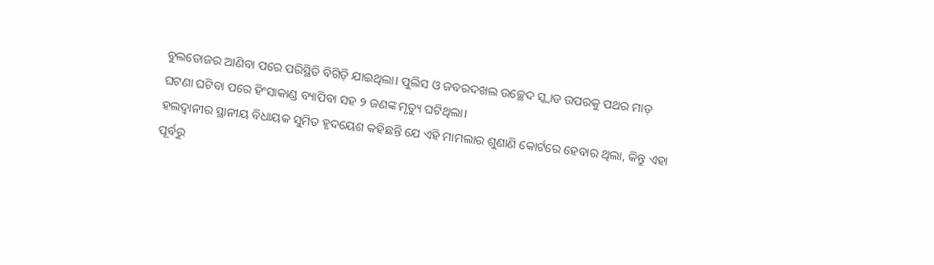ବୁଲଡୋଜର ଆଣିବା ପରେ ପରିସ୍ଥିତି ବିଗିଡ଼ି ଯାଇଥିଲା। ପୁଲିସ ଓ ଜବରଦଖଲ ଉଚ୍ଛେଦ ସ୍କ୍ୱାଡ ଉପରକୁ ପଥର ମାଡ଼ ଘଟଣା ଘଟିବା ପରେ ହିଂସାକାଣ୍ଡ ବ୍ୟାପିବା ସହ ୨ ଜଣଙ୍କ ମୃତ୍ୟୁ ଘଟିଥିଲା।
ହଲଦ୍ୱାନୀର ସ୍ଥାନୀୟ ବିଧାୟକ ସୁମିତ ହୃଦୟେଶ କହିଛନ୍ତି ଯେ ଏହି ମାମଲାର ଶୁଣାଣି କୋର୍ଟରେ ହେବାର ଥିଲା, କିନ୍ତୁ ଏହା ପୂର୍ବରୁ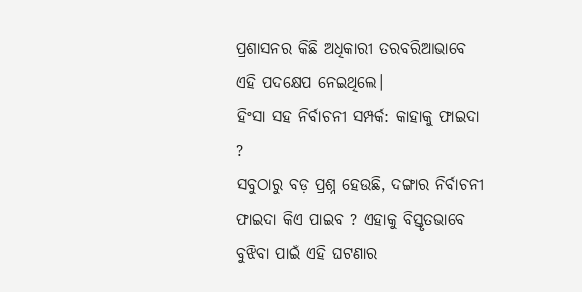ପ୍ରଶାସନର କିଛି ଅଧିକାରୀ ତରବରିଆଭାବେ ଏହି ପଦକ୍ଷେପ ନେଇଥିଲେ।
ହିଂସା ସହ ନିର୍ବାଚନୀ ସମ୍ପର୍କ: କାହାକୁ ଫାଇଦା ?
ସବୁଠାରୁ ବଡ଼ ପ୍ରଶ୍ନ ହେଉଛି, ଦଙ୍ଗାର ନିର୍ବାଚନୀ ଫାଇଦା କିଏ ପାଇବ ? ଏହାକୁ ବିସ୍ତୃତଭାବେ ବୁଝିବା ପାଇଁ ଏହି ଘଟଣାର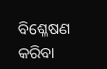ବିଶ୍ଳେଷଣ କରିବା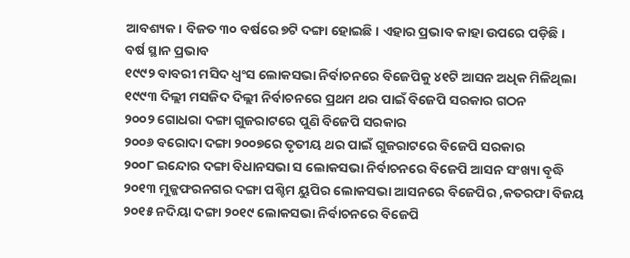ଆବଶ୍ୟକ। ବିଜତ ୩୦ ବର୍ଷରେ ୭ଟି ଦଙ୍ଗା ହୋଇଛି। ଏହାର ପ୍ରଭାବ କାହା ଉପରେ ପଡ଼ିଛି।
ବର୍ଷ ସ୍ଥାନ ପ୍ରଭାବ
୧୯୯୨ ବାବରୀ ମସିଦ ଧ୍ୱଂସ ଲୋକସଭା ନିର୍ବାଚନରେ ବିଜେପିକୁ ୪୧ଟି ଆସନ ଅଧିକ ମିଳିଥିଲା
୧୯୯୩ ଦିଲ୍ଲୀ ମସଜିଦ ଦିଲ୍ଲୀ ନିର୍ବାଚନରେ ପ୍ରଥମ ଥର ପାଇଁ ବିଜେପି ସରକାର ଗଠନ
୨୦୦୨ ଗୋଧରା ଦଙ୍ଗା ଗୁଜରାଟରେ ପୁଣି ବିଜେପି ସରକାର
୨୦୦୬ ବରୋଦା ଦଙ୍ଗା ୨୦୦୭ରେ ତୃତୀୟ ଥର ପାଇଁ ଗୁଜରାଟରେ ବିଜେପି ସରକାର
୨୦୦୮ ଇନ୍ଦୋର ଦଙ୍ଗା ବିଧାନସଭା ସ ଲୋକସଭା ନିର୍ବାଚନରେ ବିଜେପି ଆସନ ସଂଖ୍ୟା ବୃଦ୍ଧି
୨୦୧୩ ମୁଜ୍ଜଫରନଗର ଦଙ୍ଗା ପଶ୍ଚିମ ୟୁପିର ଲୋକସଭା ଆସନରେ ବିଜେପିର ,କତରଫା ବିଜୟ
୨୦୧୫ ନଦିୟା ଦଙ୍ଗା ୨୦୧୯ ଲୋକସଭା ନିର୍ବାଚନରେ ବିଜେପି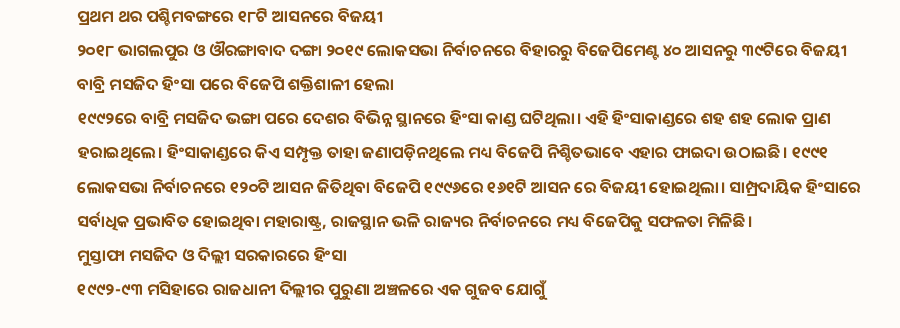ପ୍ରଥମ ଥର ପଶ୍ଚିମବଙ୍ଗରେ ୧୮ଟି ଆସନରେ ବିଜୟୀ
୨୦୧୮ ଭାଗଲପୁର ଓ ଔରଙ୍ଗାବାଦ ଦଙ୍ଗା ୨୦୧୯ ଲୋକସଭା ନିର୍ବାଚନରେ ବିହାରରୁ ବିଜେପିମେଣ୍ଟ ୪୦ ଆସନରୁ ୩୯ଟିରେ ବିଜୟୀ
ବାବ୍ରି ମସଜିଦ ହିଂସା ପରେ ବିଜେପି ଶକ୍ତିଶାଳୀ ହେଲା
୧୯୯୨ରେ ବାବ୍ରି ମସଜିଦ ଭଙ୍ଗା ପରେ ଦେଶର ବିଭିନ୍ନ ସ୍ଥାନରେ ହିଂସା କାଣ୍ଡ ଘଟିଥିଲା। ଏହି ହିଂସାକାଣ୍ଡରେ ଶହ ଶହ ଲୋକ ପ୍ରାଣ ହରାଇଥିଲେ। ହିଂସାକାଣ୍ଡରେ କିଏ ସମ୍ପୃକ୍ତ ତାହା ଜଣାପଡ଼ିନଥିଲେ ମଧ୍ୟ ବିଜେପି ନିଶ୍ଚିତଭାବେ ଏହାର ଫାଇଦା ଉଠାଇଛି। ୧୯୯୧ ଲୋକସଭା ନିର୍ବାଚନରେ ୧୨୦ଟି ଆସନ ଜିତିଥିବା ବିଜେପି ୧୯୯୬ରେ ୧୬୧ଟି ଆସନ ରେ ବିଜୟୀ ହୋଇଥିଲା। ସାମ୍ପ୍ରଦାୟିକ ହିଂସାରେ ସର୍ବାଧିକ ପ୍ରଭାବିତ ହୋଇଥିବା ମହାରାଷ୍ଟ୍ର, ରାଜସ୍ଥାନ ଭଳି ରାଜ୍ୟର ନିର୍ବାଚନରେ ମଧ୍ୟ ବିଜେପିକୁ ସଫଳତା ମିଳିଛି।
ମୁସ୍ତାଫା ମସଜିଦ ଓ ଦିଲ୍ଲୀ ସରକାରରେ ହିଂସା
୧୯୯୨-୯୩ ମସିହାରେ ରାଜଧାନୀ ଦିଲ୍ଲୀର ପୁରୁଣା ଅଞ୍ଚଳରେ ଏକ ଗୁଜବ ଯୋଗୁଁ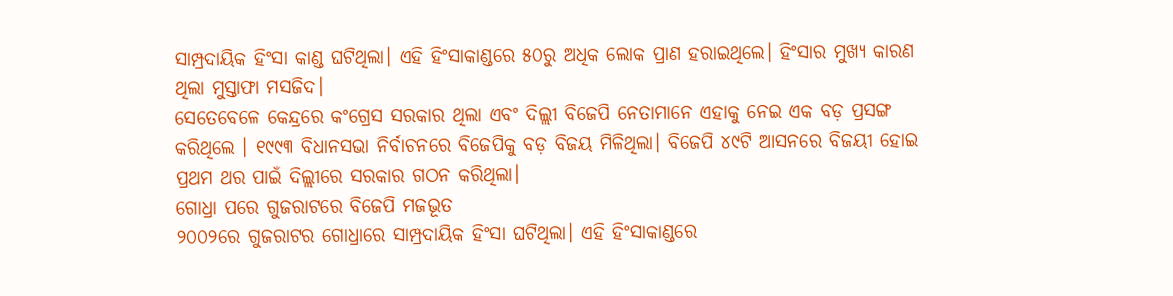ସାମ୍ପ୍ରଦାୟିକ ହିଂସା କାଣ୍ଡ ଘଟିଥିଲା। ଏହି ହିଂସାକାଣ୍ଡରେ ୫୦ରୁ ଅଧିକ ଲୋକ ପ୍ରାଣ ହରାଇଥିଲେ। ହିଂସାର ମୁଖ୍ୟ କାରଣ ଥିଲା ମୁସ୍ତାଫା ମସଜିଦ।
ସେତେବେଳେ କେନ୍ଦ୍ରରେ କଂଗ୍ରେସ ସରକାର ଥିଲା ଏବଂ ଦିଲ୍ଲୀ ବିଜେପି ନେତାମାନେ ଏହାକୁ ନେଇ ଏକ ବଡ଼ ପ୍ରସଙ୍ଗ କରିଥିଲେ । ୧୯୯୩ ବିଧାନସଭା ନିର୍ବାଚନରେ ବିଜେପିକୁ ବଡ଼ ବିଜୟ ମିଳିଥିଲା। ବିଜେପି ୪୯ଟି ଆସନରେ ବିଜୟୀ ହୋଇ ପ୍ରଥମ ଥର ପାଇଁ ଦିଲ୍ଲୀରେ ସରକାର ଗଠନ କରିଥିଲା।
ଗୋଧ୍ରା ପରେ ଗୁଜରାଟରେ ବିଜେପି ମଜଭୂତ
୨୦୦୨ରେ ଗୁଜରାଟର ଗୋଧ୍ରାରେ ସାମ୍ପ୍ରଦାୟିକ ହିଂସା ଘଟିଥିଲା। ଏହି ହିଂସାକାଣ୍ଡରେ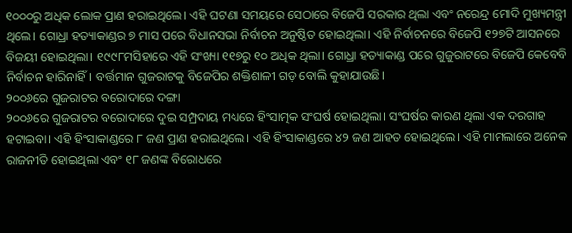୧୦୦୦ରୁ ଅଧିକ ଲୋକ ପ୍ରାଣ ହରାଇଥିଲେ। ଏହି ଘଟଣା ସମୟରେ ସେଠାରେ ବିଜେପି ସରକାର ଥିଲା ଏବଂ ନରେନ୍ଦ୍ର ମୋଦି ମୁଖ୍ୟମନ୍ତ୍ରୀ ଥିଲେ। ଗୋଧ୍ରା ହତ୍ୟାକାଣ୍ଡର ୭ ମାସ ପରେ ବିଧାନସଭା ନିର୍ବାଚନ ଅନୁଷ୍ଠିତ ହୋଇଥିଲା। ଏହି ନିର୍ବାଚନରେ ବିଜେପି ୧୨୭ଟି ଆସନରେ ବିଜୟୀ ହୋଇଥିଲା। ୧୯୯୮ମସିହାରେ ଏହି ସଂଖ୍ୟା ୧୧୭ରୁ ୧୦ ଅଧିକ ଥିଲା। ଗୋଧ୍ରା ହତ୍ୟାକାଣ୍ଡ ପରେ ଗୁଜୁରାଟରେ ବିଜେପି କେବେବି ନିର୍ବାଚନ ହାରିନାହିଁ। ବର୍ତ୍ତମାନ ଗୁଜରାଟକୁ ବିଜେପିର ଶକ୍ତିଶାଳୀ ଗଡ଼ ବୋଲି କୁହାଯାଉଛି।
୨୦୦୬ରେ ଗୁଜରାଟର ବରୋଦାରେ ଦଙ୍ଗା
୨୦୦୬ରେ ଗୁଜରାଟର ବରୋଦାରେ ଦୁଇ ସମ୍ପ୍ରଦାୟ ମଧ୍ୟରେ ହିଂସାତ୍ମକ ସଂଘର୍ଷ ହୋଇଥିଲା। ସଂଘର୍ଷର କାରଣ ଥିଲା ଏକ ଦରଗାହ ହଟାଇବା। ଏହି ହିଂସାକାଣ୍ଡରେ ୮ ଜଣ ପ୍ରାଣ ହରାଇଥିଲେ। ଏହି ହିଂସାକାଣ୍ଡରେ ୪୨ ଜଣ ଆହତ ହୋଇଥିଲେ। ଏହି ମାମଲାରେ ଅନେକ ରାଜନୀତି ହୋଇଥିଲା ଏବଂ ୧୮ ଜଣଙ୍କ ବିରୋଧରେ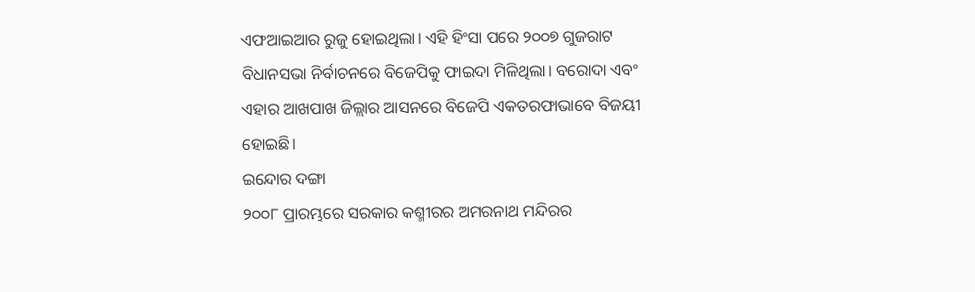ଏଫଆଇଆର ରୁଜୁ ହୋଇଥିଲା। ଏହି ହିଂସା ପରେ ୨୦୦୭ ଗୁଜରାଟ ବିଧାନସଭା ନିର୍ବାଚନରେ ବିଜେପିକୁ ଫାଇଦା ମିଳିଥିଲା। ବରୋଦା ଏବଂ ଏହାର ଆଖପାଖ ଜିଲ୍ଲାର ଆସନରେ ବିଜେପି ଏକତରଫାଭାବେ ବିଜୟୀ ହୋଇଛି।
ଇନ୍ଦୋର ଦଙ୍ଗା
୨୦୦୮ ପ୍ରାରମ୍ଭରେ ସରକାର କଶ୍ମୀରର ଅମରନାଥ ମନ୍ଦିରର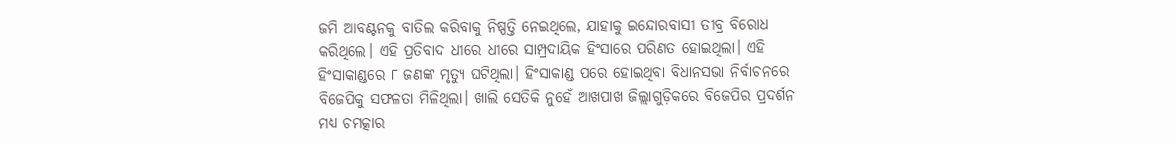ଜମି ଆବଣ୍ଟନକୁ ବାତିଲ କରିବାକୁ ନିଷ୍ପତ୍ତି ନେଇଥିଲେ, ଯାହାକୁ ଇନ୍ଦୋରବାସୀ ତୀବ୍ର ବିରୋଧ କରିଥିଲେ। ଏହି ପ୍ରତିବାଦ ଧୀରେ ଧୀରେ ସାମ୍ପ୍ରଦାୟିକ ହିଂସାରେ ପରିଣତ ହୋଇଥିଲା। ଏହି ହିଂସାକାଣ୍ଡରେ ୮ ଜଣଙ୍କ ମୃତ୍ୟୁ ଘଟିଥିଲା। ହିଂସାକାଣ୍ଡ ପରେ ହୋଇଥିବା ବିଧାନସଭା ନିର୍ବାଚନରେ ବିଜେପିକୁ ସଫଳତା ମିଳିଥିଲା। ଖାଲି ସେତିକି ନୁହେଁ ଆଖପାଖ ଜିଲ୍ଲାଗୁଡ଼ିକରେ ବିଜେପିର ପ୍ରଦର୍ଶନ ମଧ୍ୟ ଚମତ୍କାର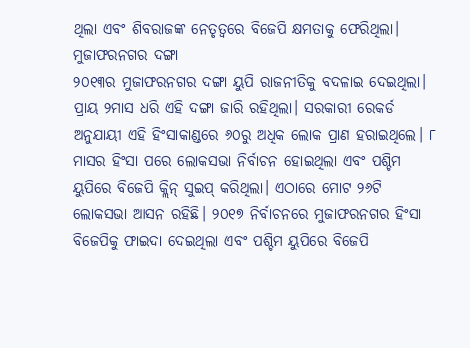ଥିଲା ଏବଂ ଶିବରାଜଙ୍କ ନେତୃତ୍ୱରେ ବିଜେପି କ୍ଷମତାକୁ ଫେରିଥିଲା।
ମୁଜାଫରନଗର ଦଙ୍ଗା
୨୦୧୩ର ମୁଜାଫରନଗର ଦଙ୍ଗା ୟୁପି ରାଜନୀତିକୁ ବଦଳାଇ ଦେଇଥିଲା। ପ୍ରାୟ ୨ମାସ ଧରି ଏହି ଦଙ୍ଗା ଜାରି ରହିଥିଲା। ସରକାରୀ ରେକର୍ଡ ଅନୁଯାୟୀ ଏହି ହିଂସାକାଣ୍ଡରେ ୬୦ରୁ ଅଧିକ ଲୋକ ପ୍ରାଣ ହରାଇଥିଲେ। ୮ ମାସର ହିଂସା ପରେ ଲୋକସଭା ନିର୍ବାଚନ ହୋଇଥିଲା ଏବଂ ପଶ୍ଚିମ ୟୁପିରେ ବିଜେପି କ୍ଲିନ୍ ସୁଇପ୍ କରିଥିଲା। ଏଠାରେ ମୋଟ ୨୬ଟି ଲୋକସଭା ଆସନ ରହିଛି। ୨୦୧୭ ନିର୍ବାଚନରେ ମୁଜାଫରନଗର ହିଂସା ବିଜେପିକୁ ଫାଇଦା ଦେଇଥିଲା ଏବଂ ପଶ୍ଚିମ ୟୁପିରେ ବିଜେପି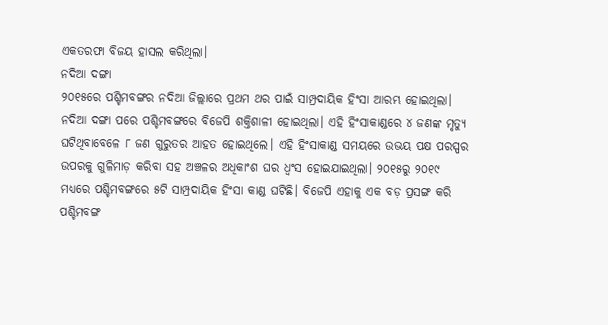ଏକତରଫା ବିଜୟ ହାସଲ କରିଥିଲା।
ନଦିଆ ଦଙ୍ଗା
୨୦୧୫ରେ ପଶ୍ଚିମବଙ୍ଗର ନଦିଆ ଜିଲ୍ଲାରେ ପ୍ରଥମ ଥର ପାଇଁ ସାମ୍ପ୍ରଦାୟିକ ହିଂସା ଆରମ୍ଭ ହୋଇଥିଲା। ନଦିଆ ଦଙ୍ଗା ପରେ ପଶ୍ଚିମବଙ୍ଗରେ ବିଜେପି ଶକ୍ତିଶାଳୀ ହୋଇଥିଲା। ଏହି ହିଂସାକାଣ୍ଡରେ ୪ ଜଣଙ୍କ ମୃତ୍ୟୁ ଘଟିଥିବାବେଳେ ୮ ଜଣ ଗୁରୁତର ଆହତ ହୋଇଥିଲେ। ଏହି ହିଂସାକାଣ୍ଡ ସମୟରେ ଉଭୟ ପକ୍ଷ ପରସ୍ପର ଉପରକୁ ଗୁଳିମାଡ଼ କରିବା ସହ ଅଞ୍ଚଳର ଅଧିକାଂଶ ଘର ଧ୍ୱଂସ ହୋଇଯାଇଥିଲା। ୨୦୧୫ରୁ ୨୦୧୯ ମଧ୍ୟରେ ପଶ୍ଚିମବଙ୍ଗରେ ୫ଟି ସାମ୍ପ୍ରଦାୟିକ ହିଂସା କାଣ୍ଡ ଘଟିଛି। ବିଜେପି ଏହାକୁ ଏକ ବଡ଼ ପ୍ରସଙ୍ଗ କରି ପଶ୍ଚିମବଙ୍ଗ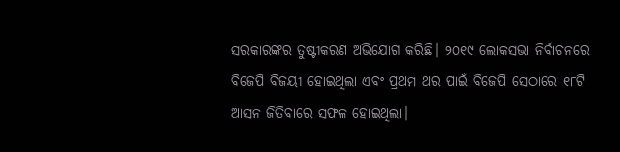ସରକାରଙ୍କର ତୁଷ୍ଟୀକରଣ ଅଭିଯୋଗ କରିଛି। ୨୦୧୯ ଲୋକସଭା ନିର୍ବାଚନରେ ବିଜେପି ବିଜୟୀ ହୋଇଥିଲା ଏବଂ ପ୍ରଥମ ଥର ପାଇଁ ବିଜେପି ସେଠାରେ ୧୮ଟି ଆସନ ଜିତିବାରେ ସଫଳ ହୋଇଥିଲା।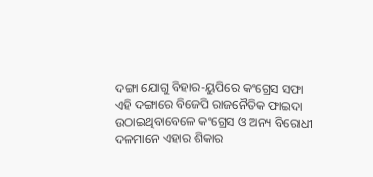ଦଙ୍ଗା ଯୋଗୁ ବିହାର-ୟୁପିରେ କଂଗ୍ରେସ ସଫା
ଏହି ଦଙ୍ଗାରେ ବିଜେପି ରାଜନୈତିକ ଫାଇଦା ଉଠାଇଥିବାବେଳେ କଂଗ୍ରେସ ଓ ଅନ୍ୟ ବିରୋଧୀ ଦଳମାନେ ଏହାର ଶିକାର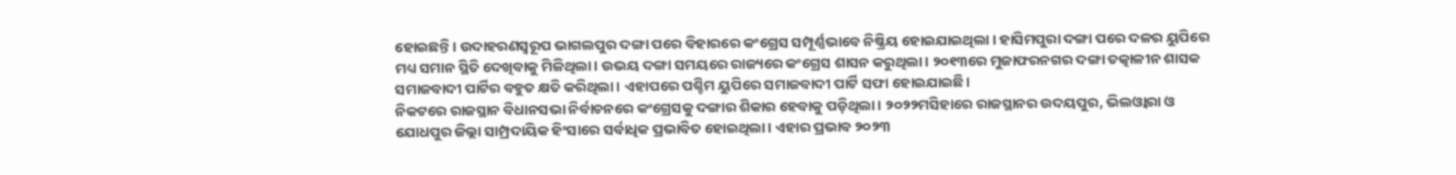ହୋଇଛନ୍ତି। ଉଦାହରଣସ୍ୱରୂପ ଭାଗଲପୁର ଦଙ୍ଗା ପରେ ବିହାରରେ କଂଗ୍ରେସ ସମ୍ପୂର୍ଣ୍ଣଭାବେ ନିଷ୍କ୍ରିୟ ହୋଇଯାଇଥିଲା । ହାସିମପୁରା ଦଙ୍ଗା ପରେ ଦଳର ୟୁପିରେ ମଧ୍ୟ ସମାନ ସ୍ଥିତି ଦେଖିବାକୁ ମିଳିଥିଲା। ଉଭୟ ଦଙ୍ଗା ସମୟରେ ରାଜ୍ୟରେ କଂଗ୍ରେସ ଶାସନ କରୁଥିଲା। ୨୦୧୩ରେ ମୁଜାଫରନଗର ଦଙ୍ଗା ତତ୍କାଳୀନ ଶାସକ ସମାଜବାଦୀ ପାର୍ଟିର ବହୁତ କ୍ଷତି କରିଥିଲା। ଏହାପରେ ପଶ୍ଚିମ ୟୁପିରେ ସମାଜବାଦୀ ପାର୍ଟି ସଫା ହୋଇଯାଇଛି।
ନିକଟରେ ରାଜସ୍ଥାନ ବିଧାନସଭା ନିର୍ବାଚନରେ କଂଗ୍ରେସକୁ ଦଙ୍ଗାର ଶିକାର ହେବାକୁ ପଡ଼ିଥିଲା। ୨୦୨୨ମସିହାରେ ରାଜସ୍ଥାନର ଉଦୟପୁର, ଭିଲଓ୍ଵାରା ଓ ଯୋଧପୁର ଜିଲ୍ଲା ସାମ୍ପ୍ରଦାୟିକ ହିଂସାରେ ସର୍ବାଧିକ ପ୍ରଭାବିତ ହୋଇଥିଲା। ଏହାର ପ୍ରଭାବ ୨୦୨୩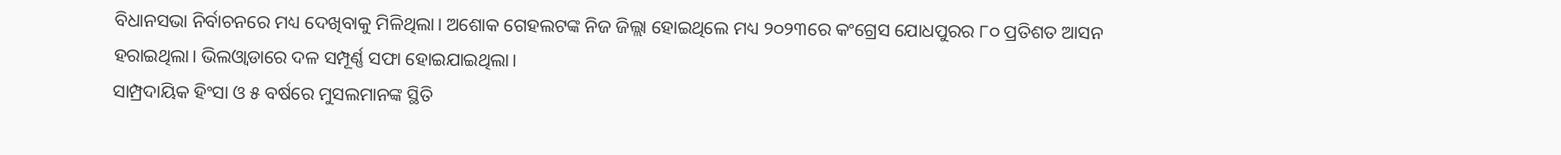ବିଧାନସଭା ନିର୍ବାଚନରେ ମଧ୍ୟ ଦେଖିବାକୁ ମିଳିଥିଲା। ଅଶୋକ ଗେହଲଟଙ୍କ ନିଜ ଜିଲ୍ଲା ହୋଇଥିଲେ ମଧ୍ୟ ୨୦୨୩ରେ କଂଗ୍ରେସ ଯୋଧପୁରର ୮୦ ପ୍ରତିଶତ ଆସନ ହରାଇଥିଲା। ଭିଲଓ୍ଵାଡାରେ ଦଳ ସମ୍ପୂର୍ଣ୍ଣ ସଫା ହୋଇଯାଇଥିଲା।
ସାମ୍ପ୍ରଦାୟିକ ହିଂସା ଓ ୫ ବର୍ଷରେ ମୁସଲମାନଙ୍କ ସ୍ଥିତି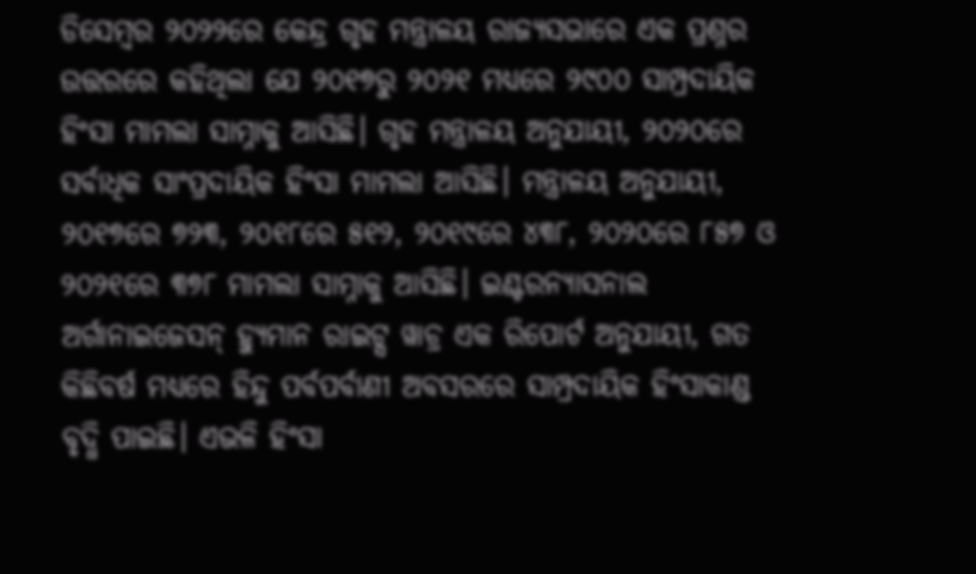ଡିସେମ୍ବର ୨୦୨୨ରେ କେନ୍ଦ୍ର ଗୃହ ମନ୍ତ୍ରାଳୟ ରାଜ୍ୟସଭାରେ ଏକ ପ୍ରଶ୍ନର ଉତ୍ତରରେ କହିଥିଲା ଯେ ୨୦୧୭ରୁ ୨୦୨୧ ମଧ୍ୟରେ ୨୯୦୦ ସାମ୍ପ୍ରଦାୟିକ ହିଂସା ମାମଲା ସାମ୍ନାକୁ ଆସିଛି। ଗୃହ ମନ୍ତ୍ରାଳୟ ଅନୁଯାୟୀ, ୨୦୨୦ରେ ସର୍ବାଧିକ ସାଂପ୍ରଦାୟିକ ହିଂସା ମାମଲା ଆସିଛି। ମନ୍ତ୍ରାଳୟ ଅନୁଯାୟୀ, ୨୦୧୭ରେ ୭୨୩, ୨୦୧୮ରେ ୫୧୨, ୨୦୧୯ରେ ୪୩୮, ୨୦୨୦ରେ ୮୫୭ ଓ ୨୦୨୧ରେ ୩୭୮ ମାମଲା ସାମ୍ନାକୁ ଆସିଛି। ଇଣ୍ଟରନ୍ୟାସନାଲ ଅର୍ଗାନାଇଜେସନ୍ ହ୍ୟୁମାନ ରାଇଟ୍ସ ୱାଚ୍ର ଏକ ରିପୋର୍ଟ ଅନୁଯାୟୀ, ଗତ କିଛିବର୍ଷ ମଧ୍ୟରେ ହିନ୍ଦୁ ପର୍ବପର୍ବାଣୀ ଅବସରରେ ସାମ୍ପ୍ରଦାୟିକ ହିଂସାକାଣ୍ଡ ବୃଦ୍ଧି ପାଇଛି। ଏଭଳି ହିଂସା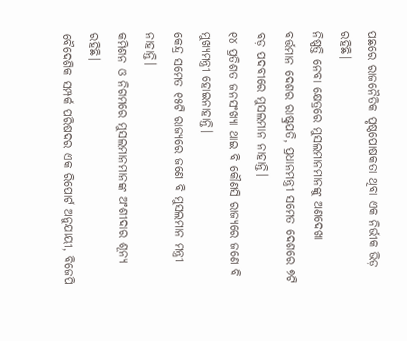ପଛରେ ରାଜନୈତିକ ପୃଷ୍ଠପୋଷକତା ଥିବା ଏକ ନିର୍ଭୀକ ଭିଡ଼ ରହିଛି।
ନିଷ୍ପତ୍ତି ନେବା କ୍ଷେତ୍ରରେ ମୁସଲମାନମାନଙ୍କୁ ଅଣଦେଖା
ବର୍ତ୍ତମାନ ଦେଶର ରାଷ୍ଟ୍ରପତି, ପ୍ରଧାନମନ୍ତ୍ରୀ ସମେତ ଦେଶରେ ୭ଟି ବଡ଼ ପଦବୀରେ ମୁସଲମାନ ନାହାନ୍ତି।
୧୪ ପ୍ରତିଶତ ଜନସଂଖ୍ୟା ଥାଇ ବି କୌଣସି ରାଜ୍ୟରେ ଜଣେ ବି ମୁଖ୍ୟମନ୍ତ୍ରୀ ହୋଇନାହାନ୍ତି।
କେନ୍ଦ୍ର ସମେତ ୧୫ଟି ରାଜ୍ୟରେ ଜଣେ ବି ମୁସଲମାନ ମନ୍ତ୍ରୀ ନାହାନ୍ତି।
କମିଶନ ଓ ନିଗମରେ ମୁସଲମାନମାନଙ୍କ ଅଂଶୀଦାର ଶୂନ୍ୟ ରହିଛି।
ବୈଦେଶିକ ସମ୍ପର୍କ ପରିଷଦର ଏକ ରିପୋର୍ଟ ଅନୁଯାୟୀ, ବିଜେପି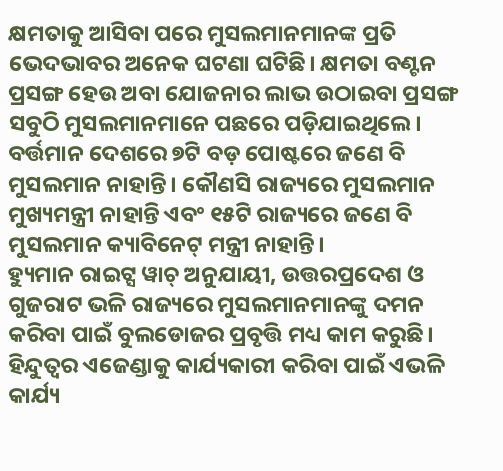କ୍ଷମତାକୁ ଆସିବା ପରେ ମୁସଲମାନମାନଙ୍କ ପ୍ରତି ଭେଦଭାବର ଅନେକ ଘଟଣା ଘଟିଛି। କ୍ଷମତା ବଣ୍ଟନ ପ୍ରସଙ୍ଗ ହେଉ ଅବା ଯୋଜନାର ଲାଭ ଉଠାଇବା ପ୍ରସଙ୍ଗ ସବୁଠି ମୁସଲମାନମାନେ ପଛରେ ପଡ଼ିଯାଇଥିଲେ। ବର୍ତ୍ତମାନ ଦେଶରେ ୭ଟି ବଡ଼ ପୋଷ୍ଟରେ ଜଣେ ବି ମୁସଲମାନ ନାହାନ୍ତି। କୌଣସି ରାଜ୍ୟରେ ମୁସଲମାନ ମୁଖ୍ୟମନ୍ତ୍ରୀ ନାହାନ୍ତି ଏବଂ ୧୫ଟି ରାଜ୍ୟରେ ଜଣେ ବି ମୁସଲମାନ କ୍ୟାବିନେଟ୍ ମନ୍ତ୍ରୀ ନାହାନ୍ତି।
ହ୍ୟୁମାନ ରାଇଟ୍ସ ୱାଚ୍ ଅନୁଯାୟୀ, ଉତ୍ତରପ୍ରଦେଶ ଓ ଗୁଜରାଟ ଭଳି ରାଜ୍ୟରେ ମୁସଲମାନମାନଙ୍କୁ ଦମନ କରିବା ପାଇଁ ବୁଲଡୋଜର ପ୍ରବୃତ୍ତି ମଧ୍ୟ କାମ କରୁଛି। ହିନ୍ଦୁତ୍ୱର ଏଜେଣ୍ଡାକୁ କାର୍ଯ୍ୟକାରୀ କରିବା ପାଇଁ ଏଭଳି କାର୍ଯ୍ୟ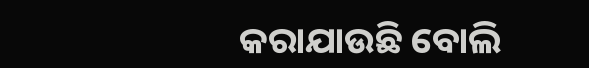କରାଯାଉଛି ବୋଲି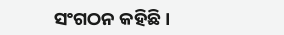ସଂଗଠନ କହିଛି।